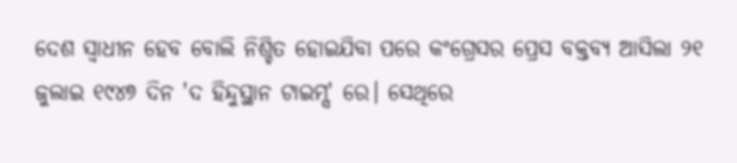ଦେଶ ସ୍ଵାଧୀନ ହେବ ବୋଲି ନିଶ୍ଚିତ ହୋଇଯିବା ପରେ କଂଗ୍ରେସର ପ୍ରେସ ବକ୍ତବ୍ୟ ଆସିଲା ୨୧ ଜୁଲାଇ ୧୯୪୭ ଦିନ 'ଦ ହିନ୍ଦୁସ୍ଥାନ ଟାଇମ୍ସ' ରେ। ସେଥିରେ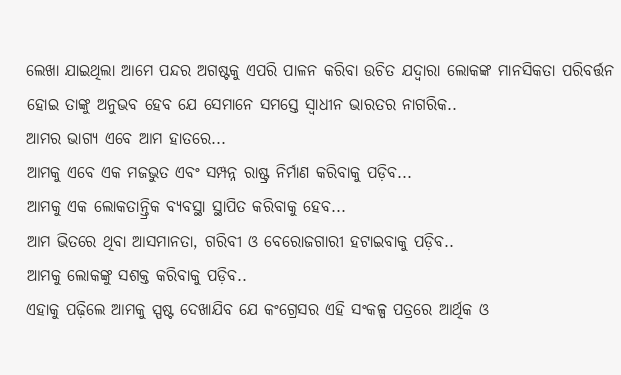ଲେଖା ଯାଇଥିଲା ଆମେ ପନ୍ଦର ଅଗଷ୍ଟକୁ ଏପରି ପାଳନ କରିବା ଉଚିତ ଯଦ୍ୱାରା ଲୋକଙ୍କ ମାନସିକତା ପରିବର୍ତ୍ତନ ହୋଇ ତାଙ୍କୁ ଅନୁଭବ ହେବ ଯେ ସେମାନେ ସମସ୍ତେ ସ୍ୱାଧୀନ ଭାରତର ନାଗରିକ..
ଆମର ଭାଗ୍ୟ ଏବେ ଆମ ହାତରେ...
ଆମକୁ ଏବେ ଏକ ମଜଭୁତ ଏବଂ ସମ୍ପନ୍ନ ରାଷ୍ଟ୍ର ନିର୍ମାଣ କରିବାକୁ ପଡ଼ିବ...
ଆମକୁ ଏକ ଲୋକତାନ୍ତ୍ରିକ ବ୍ୟବସ୍ଥା ସ୍ଥାପିତ କରିବାକୁ ହେବ...
ଆମ ଭିତରେ ଥିବା ଆସମାନତା, ଗରିବୀ ଓ ବେରୋଜଗାରୀ ହଟାଇବାକୁ ପଡ଼ିବ..
ଆମକୁ ଲୋକଙ୍କୁ ସଶକ୍ତ କରିବାକୁ ପଡ଼ିବ..
ଏହାକୁ ପଢ଼ିଲେ ଆମକୁ ସ୍ପଷ୍ଟ ଦେଖାଯିବ ଯେ କଂଗ୍ରେସର ଏହି ସଂକଳ୍ପ ପତ୍ରରେ ଆର୍ଥିକ ଓ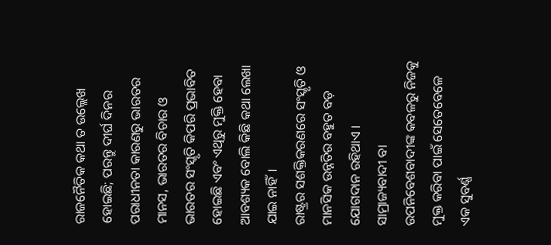ରାଜନୈତିକ କଥା ତ ଉଲ୍ଲେଖ ହୋଇଛି; ପରନ୍ତୁ ଦୀର୍ଘ ଦିନର ପରାଧୀନତା କାରଣରୁ ଭାରତର ମାନସ, ଭାରତର ବିଚାର ଓ ଭାରତର ସଂସ୍କୃତି କିପରି ପ୍ରଭାବିତ ହୋଇଛି ଏବଂ ଏଥିରୁ ମୁକ୍ତି ହେବା ଆବଶ୍ୟକ ବୋଲି କିଛି କଥା ଲେଖା ଯାଇ ନାହିଁ।
ରାଷ୍ଟ୍ରର ସଶକ୍ତିକରଣରେ ସଂସ୍କୃତି ଓ ମାନସିକ ଉନ୍ନତିର ବହୁତ ବଡ଼ ଯୋଗଦାନ ରହିଥାଏ। ସାମ୍ରାଜ୍ୟବାଦୀ ବା ଉପନିବେଶବାଦୀଙ୍କ କବଳରୁ ନିଜକୁ ମୁକ୍ତ କରିବା ପାଇଁ ସେତେବେଳେ ଏକ ସୁବର୍ଣ୍ଣ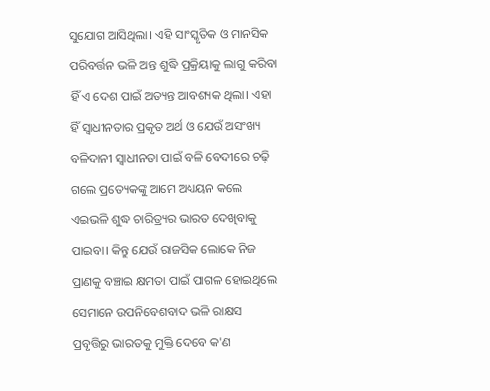ସୁଯୋଗ ଆସିଥିଲା। ଏହି ସାଂସ୍କୃତିକ ଓ ମାନସିକ ପରିବର୍ତ୍ତନ ଭଳି ଅନ୍ତ ଶୁଦ୍ଧି ପ୍ରକ୍ରିୟାକୁ ଲାଗୁ କରିବା ହିଁ ଏ ଦେଶ ପାଇଁ ଅତ୍ୟନ୍ତ ଆବଶ୍ୟକ ଥିଲା। ଏହା ହିଁ ସ୍ୱାଧୀନତାର ପ୍ରକୃତ ଅର୍ଥ ଓ ଯେଉଁ ଅସଂଖ୍ୟ ବଳିଦାନୀ ସ୍ୱାଧୀନତା ପାଇଁ ବଳି ବେଦୀରେ ଚଢ଼ି ଗଲେ ପ୍ରତ୍ୟେକଙ୍କୁ ଆମେ ଅଧ୍ୟୟନ କଲେ ଏଇଭଳି ଶୁଦ୍ଧ ଚାରିତ୍ର୍ୟର ଭାରତ ଦେଖିବାକୁ ପାଇବା। କିନ୍ତୁ ଯେଉଁ ରାଜସିକ ଲୋକେ ନିଜ ପ୍ରାଣକୁ ବଞ୍ଚାଇ କ୍ଷମତା ପାଇଁ ପାଗଳ ହୋଇଥିଲେ ସେମାନେ ଉପନିବେଶବାଦ ଭଳି ରାକ୍ଷସ ପ୍ରବୃତ୍ତିରୁ ଭାରତକୁ ମୁକ୍ତି ଦେବେ କ'ଣ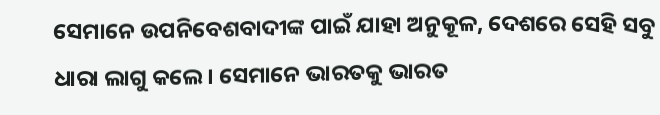ସେମାନେ ଉପନିବେଶବାଦୀଙ୍କ ପାଇଁ ଯାହା ଅନୁକୂଳ, ଦେଶରେ ସେହି ସବୁ ଧାରା ଲାଗୁ କଲେ। ସେମାନେ ଭାରତକୁ ଭାରତ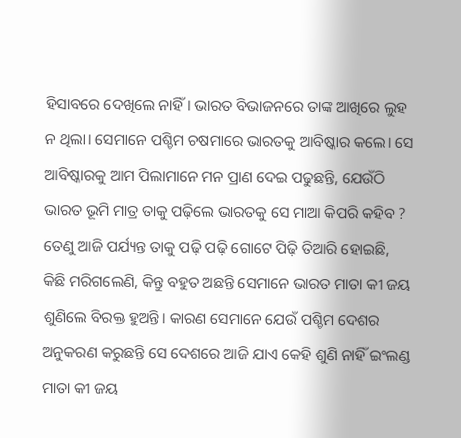ହିସାବରେ ଦେଖିଲେ ନାହିଁ। ଭାରତ ବିଭାଜନରେ ତାଙ୍କ ଆଖିରେ ଲୁହ ନ ଥିଲା। ସେମାନେ ପଶ୍ଚିମ ଚଷମାରେ ଭାରତକୁ ଆବିଷ୍କାର କଲେ। ସେ ଆବିଷ୍କାରକୁ ଆମ ପିଲାମାନେ ମନ ପ୍ରାଣ ଦେଇ ପଢୁଛନ୍ତି, ଯେଉଁଠି ଭାରତ ଭୂମି ମାତ୍ର ତାକୁ ପଢ଼ିଲେ ଭାରତକୁ ସେ ମାଆ କିପରି କହିବ ? ତେଣୁ ଆଜି ପର୍ଯ୍ୟନ୍ତ ତାକୁ ପଢ଼ି ପଢ଼ି ଗୋଟେ ପିଢ଼ି ତିଆରି ହୋଇଛି, କିଛି ମରିଗଲେଣି, କିନ୍ତୁ ବହୁତ ଅଛନ୍ତି ସେମାନେ ଭାରତ ମାତା କୀ ଜୟ ଶୁଣିଲେ ବିରକ୍ତ ହୁଅନ୍ତି। କାରଣ ସେମାନେ ଯେଉଁ ପଶ୍ଚିମ ଦେଶର ଅନୁକରଣ କରୁଛନ୍ତି ସେ ଦେଶରେ ଆଜି ଯାଏ କେହି ଶୁଣି ନାହିଁ ଇଂଲଣ୍ଡ ମାତା କୀ ଜୟ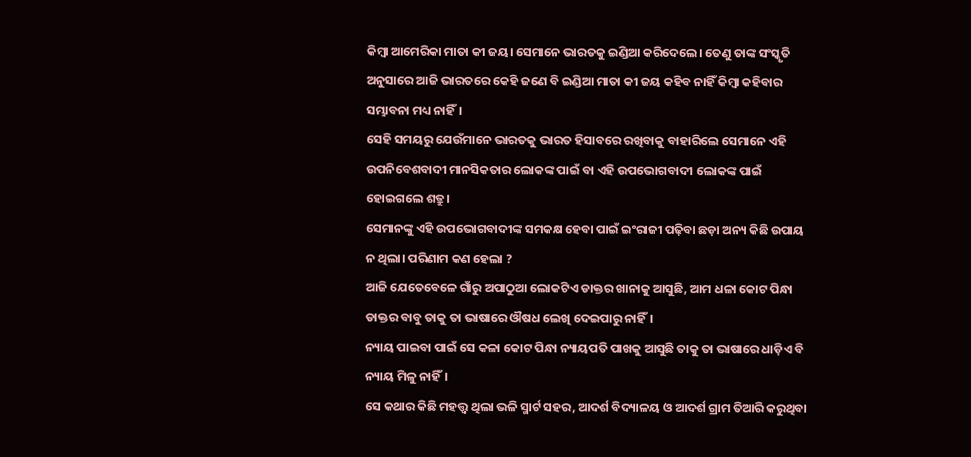କିମ୍ବା ଆମେରିକା ମାତା କୀ ଜୟ। ସେମାନେ ଭାରତକୁ ଇଣ୍ଡିଆ କରିଦେଲେ। ତେଣୁ ତାଙ୍କ ସଂସ୍କୃତି ଅନୁସାରେ ଆଜି ଭାରତରେ କେହି ଜଣେ ବି ଇଣ୍ଡିଆ ମାତା କୀ ଜୟ କହିବ ନାହିଁ କିମ୍ୱା କହିବାର ସମ୍ଭାବନା ମଧ୍ୟ ନାହିଁ।
ସେହି ସମୟରୁ ଯେଉଁମାନେ ଭାରତକୁ ଭାରତ ହିସାବରେ ରଖିବାକୁ ବାହାରିଲେ ସେମାନେ ଏହି ଉପନିବେଶବାଦୀ ମାନସିକତାର ଲୋକଙ୍କ ପାଇଁ ବା ଏହି ଉପଭୋଗବାଦୀ ଲୋକଙ୍କ ପାଇଁ ହୋଇଗଲେ ଶତ୍ରୁ।
ସେମାନଙ୍କୁ ଏହି ଉପଭୋଗବାଦୀଙ୍କ ସମକକ୍ଷ ହେବା ପାଇଁ ଇଂରାଜୀ ପଢ଼ିବା ଛଡ଼ା ଅନ୍ୟ କିଛି ଉପାୟ ନ ଥିଲା। ପରିଣାମ କଣ ହେଲା ?
ଆଜି ଯେତେବେଳେ ଗାଁରୁ ଅପାଠୁଆ ଲୋକଟିଏ ଡାକ୍ତର ଖାନାକୁ ଆସୁଛି, ଆମ ଧଳା କୋଟ ପିନ୍ଧା ଡାକ୍ତର ବାବୁ ତାକୁ ତା ଭାଷାରେ ଔଷଧ ଲେଖି ଦେଇପାରୁ ନାହିଁ।
ନ୍ୟାୟ ପାଇବା ପାଇଁ ସେ କଳା କୋଟ ପିନ୍ଧା ନ୍ୟାୟପତି ପାଖକୁ ଆସୁଛି ତାକୁ ତା ଭାଷାରେ ଧାଡ଼ିଏ ବି ନ୍ୟାୟ ମିଳୁ ନାହିଁ।
ସେ କଥାର କିଛି ମହତ୍ତ୍ୱ ଥିଲା ଭଳି ସ୍ମାର୍ଟ ସହର, ଆଦର୍ଶ ବିଦ୍ୟାଳୟ ଓ ଆଦର୍ଶ ଗ୍ରାମ ତିଆରି କରୁଥିବା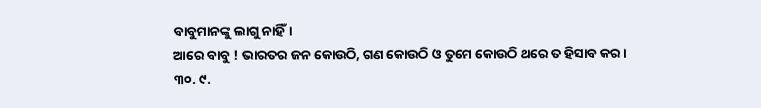ବାବୁମାନଙ୍କୁ ଲାଗୁ ନାହିଁ।
ଆରେ ବାବୁ ! ଭାରତର ଜନ କୋଉଠି, ଗଣ କୋଉଠି ଓ ତୁମେ କୋଉଠି ଥରେ ତ ହିସାବ କର।
୩୦. ୯.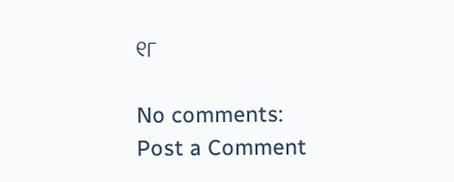୧୮

No comments:
Post a Comment